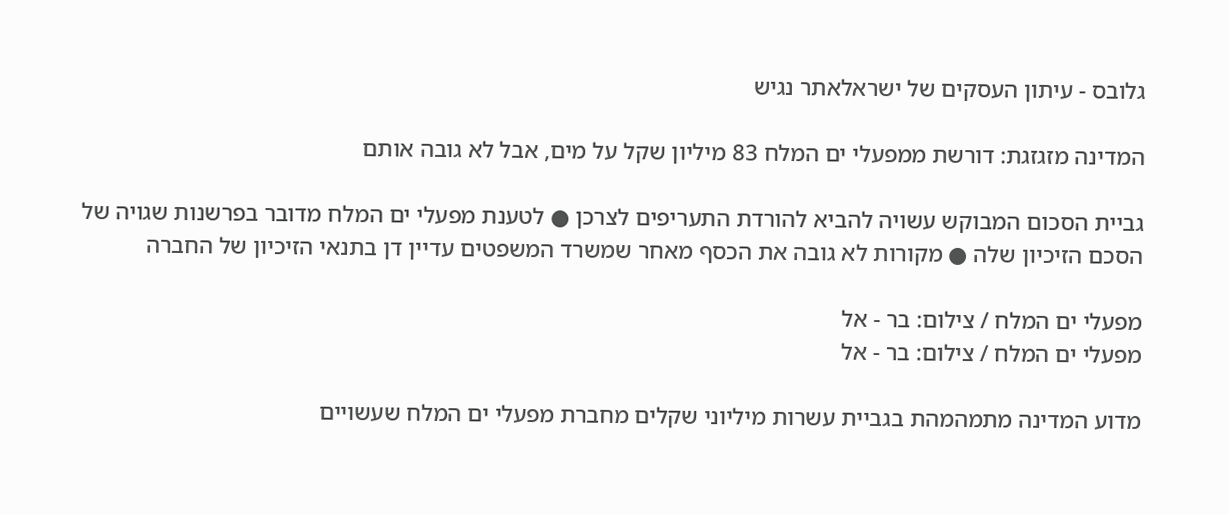גלובס - עיתון העסקים של ישראלאתר נגיש

המדינה מזגזגת: דורשת ממפעלי ים המלח 83 מיליון שקל על מים, אבל לא גובה אותם

גביית הסכום המבוקש עשויה להביא להורדת התעריפים לצרכן ● לטענת מפעלי ים המלח מדובר בפרשנות שגויה של הסכם הזיכיון שלה ● מקורות לא גובה את הכסף מאחר שמשרד המשפטים עדיין דן בתנאי הזיכיון של החברה

מפעלי ים המלח / צילום: בר - אל
מפעלי ים המלח / צילום: בר - אל

מדוע המדינה מתמהמהת בגביית עשרות מיליוני שקלים מחברת מפעלי ים המלח שעשויים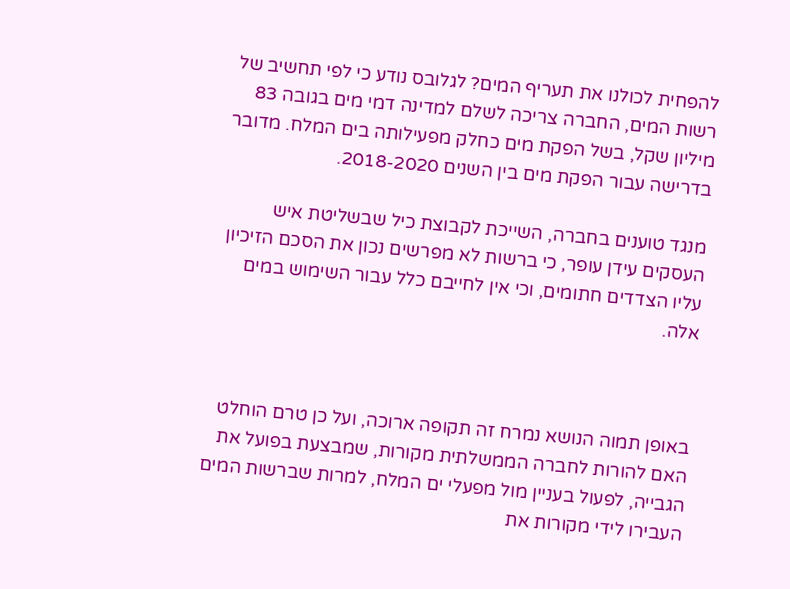להפחית לכולנו את תעריף המים? לגלובס נודע כי לפי תחשיב של רשות המים, החברה צריכה לשלם למדינה דמי מים בגובה 83 מיליון שקל, בשל הפקת מים כחלק מפעילותה בים המלח. מדובר בדרישה עבור הפקת מים בין השנים 2018-2020.

מנגד טוענים בחברה, השייכת לקבוצת כיל שבשליטת איש העסקים עידן עופר, כי ברשות לא מפרשים נכון את הסכם הזיכיון עליו הצדדים חתומים, וכי אין לחייבם כלל עבור השימוש במים אלה.



באופן תמוה הנושא נמרח זה תקופה ארוכה, ועל כן טרם הוחלט האם להורות לחברה הממשלתית מקורות, שמבצעת בפועל את הגבייה, לפעול בעניין מול מפעלי ים המלח, למרות שברשות המים העבירו לידי מקורות את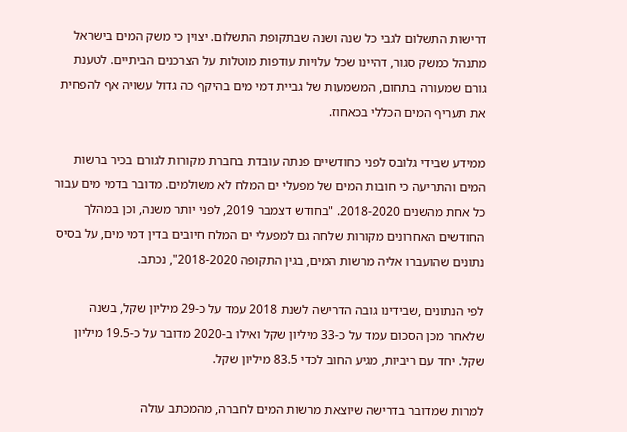דרישות התשלום לגבי כל שנה ושנה שבתקופת התשלום. יצוין כי משק המים בישראל מתנהל כמשק סגור, דהיינו שכל עלויות עודפות מוטלות על הצרכנים הביתיים. לטענת גורם שמעורה בתחום, המשמעות של גביית דמי מים בהיקף כה גדול עשויה אף להפחית את תעריף המים הכללי בכאחוז.

ממידע שבידי גלובס לפני כחודשיים פנתה עובדת בחברת מקורות לגורם בכיר ברשות המים והתריעה כי חובות המים של מפעלי ים המלח לא משולמים. מדובר בדמי מים עבור כל אחת מהשנים 2018-2020. "בחודש דצמבר 2019, לפני יותר משנה, וכן במהלך החודשים האחרונים מקורות שלחה גם למפעלי ים המלח חיובים בדין דמי מים, על בסיס נתונים שהועברו אליה מרשות המים, בגין התקופה 2018-2020", נכתב.

לפי הנתונים ,שבידינו גובה הדרישה לשנת 2018 עמד על כ-29 מיליון שקל, בשנה שלאחר מכן הסכום עמד על כ-33 מיליון שקל ואילו ב-2020 מדובר על כ-19.5 מיליון שקל. יחד עם ריביות, מגיע החוב לכדי 83.5 מיליון שקל.

למרות שמדובר בדרישה שיוצאת מרשות המים לחברה, מהמכתב עולה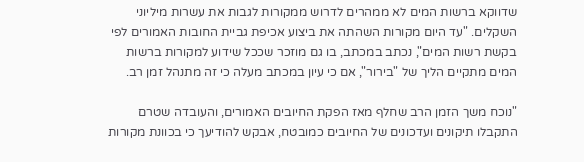שדווקא ברשות המים לא ממהרים לדרוש ממקורות לגבות את עשרות מיליוני השקלים. "עד היום מקורות השהתה את ביצוע אכיפת גביית החובות האמורים לפי בקשת רשות המים", נכתב במכתב, בו גם מוזכר שככל שידוע למקורות ברשות המים מתקיים הליך של "בירור", אם כי עיון במכתב מעלה כי זה מתנהל זמן רב.

"נוכח משך הזמן הרב שחלף מאז הפקת החיובים האמורים, והעובדה שטרם התקבלו תיקונים ועדכונים של החיובים כמובטח, אבקש להודיעך כי בכוונת מקורות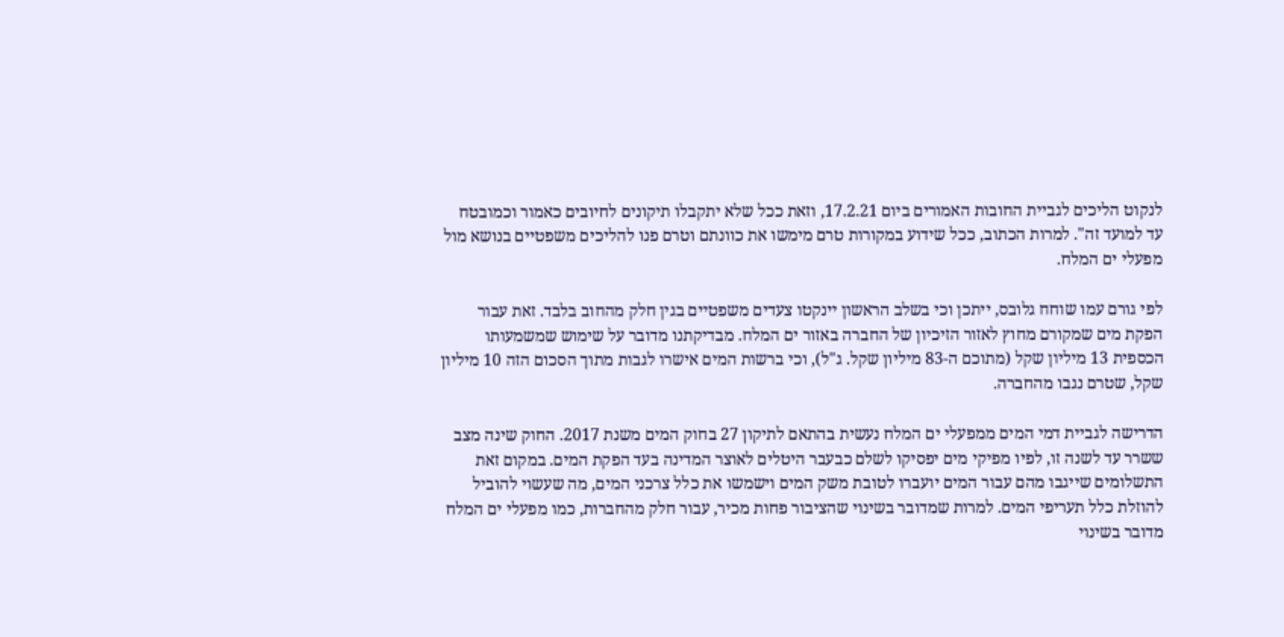לנקוט הליכים לגביית החובות האמורים ביום 17.2.21, וזאת ככל שלא יתקבלו תיקונים לחיובים כאמור וכמובטח עד למועד זה". למרות הכתוב, ככל שידוע במקורות טרם מימשו את כוונתם וטרם פנו להליכים משפטיים בנושא מול מפעלי ים המלח.

לפי גורם עמו שוחח גלובס, ייתכן וכי בשלב הראשון יינקטו צעדים משפטיים בגין חלק מהחוב בלבד. זאת עבור הפקת מים שמקורם מחוץ לאזור הזיכיון של החברה באזור ים המלח. מבדיקתנו מדובר על שימוש שמשמעותו הכספית 13 מיליון שקל (מתוכם ה-83 מיליון שקל. ג"ל), וכי ברשות המים אישרו לגבות מתוך הסכום הזה 10 מיליון שקל, שטרם נגבו מהחברה.

הדרישה לגביית דמי המים ממפעלי ים המלח נעשית בהתאם לתיקון 27 בחוק המים משנת 2017. החוק שינה מצב ששרר עד לשנה זו, לפיו מפיקי מים יפסיקו לשלם כבעבר היטלים לאוצר המדינה בעד הפקת המים. במקום זאת התשלומים שייגבו מהם עבור המים יועברו לטובת משק המים וישמשו את כלל צרכני המים, מה שעשוי להוביל להוזלת כלל תעריפי המים. למרות שמדובר בשינוי שהציבור פחות מכיר, עבור חלק מהחברות, כמו מפעלי ים המלח מדובר בשינוי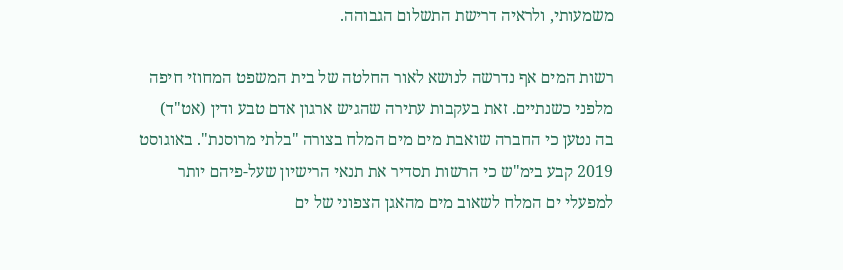משמעותי, ולראיה דרישת התשלום הגבוהה.

רשות המים אף נדרשה לנושא לאור החלטה של בית המשפט המחוזי חיפה מלפני כשנתיים. זאת בעקבות עתירה שהגיש ארגון אדם טבע ודין (אט"ד) בה נטען כי החברה שואבת מים מים המלח בצורה "בלתי מרוסנת". באוגוסט 2019 קבע בימ"ש כי הרשות תסדיר את תנאי הרישיון שעל-פיהם יותר למפעלי ים המלח לשאוב מים מהאגן הצפוני של ים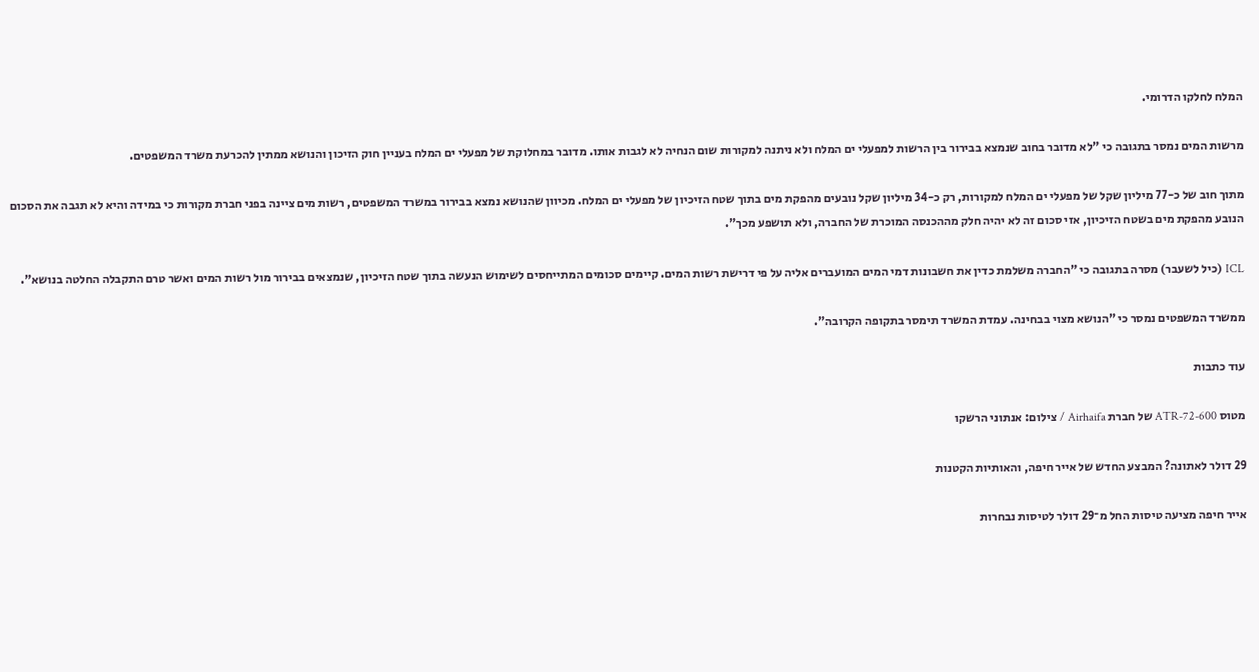המלח לחלקו הדרומי.

מרשות המים נמסר בתגובה כי "לא מדובר בחוב שנמצא בבירור בין הרשות למפעלי ים המלח ולא ניתנה למקורות שום הנחיה לא לגבות אותו. מדובר במחלוקת של מפעלי ים המלח בעניין חוק הזיכון והנושא ממתין להכרעת משרד המשפטים.

מתוך חוב של כ-77 מיליון שקל של מפעלי ים המלח למקורות, רק כ-34 מיליון שקל נובעים מהפקת מים בתוך שטח הזיכיון של מפעלי ים המלח. מכיוון שהנושא נמצא בבירור במשרד המשפטים, רשות מים ציינה בפני חברת מקורות כי במידה והיא לא תגבה את הסכום הנובע מהפקת מים בשטח הזיכיון, אזי סכום זה לא יהיה חלק מההכנסה המוכרת של החברה, ולא תושפע מכך".

ICL (כיל לשעבר) מסרה בתגובה כי "החברה משלמת כדין את חשבונות דמי המים המועברים אליה על פי דרישת רשות המים. קיימים סכומים המתייחסים לשימוש הנעשה בתוך שטח הזיכיון, שנמצאים בבירור מול רשות המים ואשר טרם התקבלה החלטה בנושא".

ממשרד המשפטים נמסר כי "הנושא מצוי בבחינה. עמדת המשרד תימסר בתקופה הקרובה".

עוד כתבות

מטוס ATR-72-600 של חברת Airhaifa / צילום: אנתוני הרשקו

29 דולר לאתונה? המבצע החדש של אייר חיפה, והאותיות הקטנות

אייר חיפה מציעה טיסות החל מ־29 דולר לטיסות נבחרות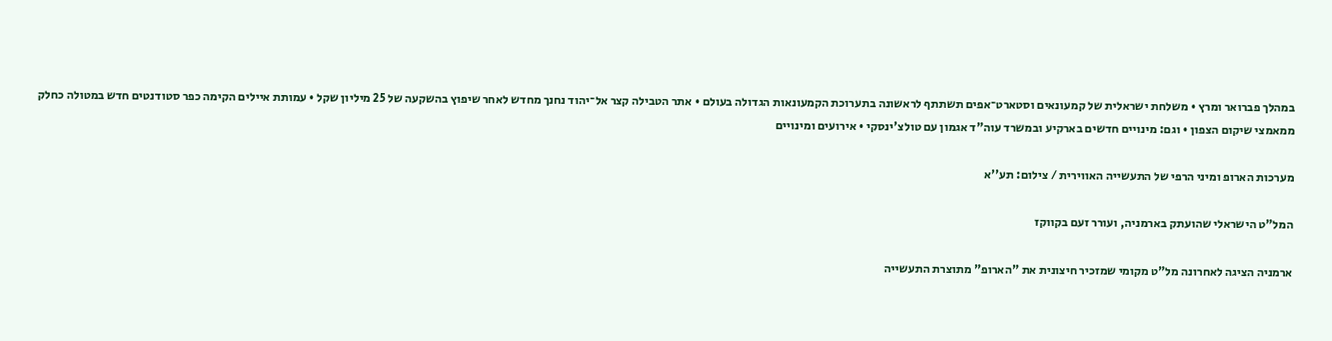במהלך פברואר ומרץ • משלחת ישראלית של קמעונאים וסטארט־אפים תשתתף לראשונה בתערוכת הקמעונאות הגדולה בעולם • אתר הטבילה קצר אל־יהוד נחנך מחדש לאחר שיפוץ בהשקעה של 25 מיליון שקל • עמותת איילים הקימה כפר סטודנטים חדש במטולה כחלק ממאמצי שיקום הצפון • וגם: מינויים חדשים בארקיע ובמשרד עוה"ד אגמון עם טולצ'ינסקי • אירועים ומינויים

מערכות הארופ ומיני הרפי של התעשייה האווירית / צילום: תע''א

המל"ט הישראלי שהועתק בארמניה, ועורר זעם בקווקז

ארמניה הציגה לאחרונה מל"ט מקומי שמזכיר חיצונית את "הארופ" מתוצרת התעשייה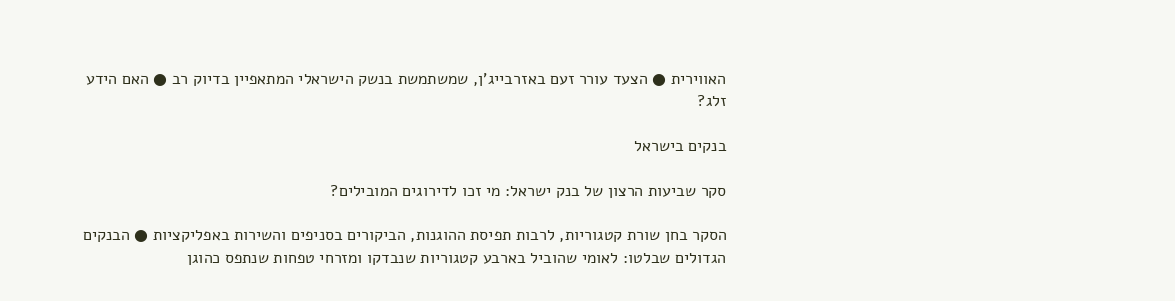האווירית ● הצעד עורר זעם באזרבייג'ן, שמשתמשת בנשק הישראלי המתאפיין בדיוק רב ● האם הידע זלג?

בנקים בישראל

סקר שביעות הרצון של בנק ישראל: מי זכו לדירוגים המובילים?

הסקר בחן שורת קטגוריות, לרבות תפיסת ההוגנות, הביקורים בסניפים והשירות באפליקציות ● הבנקים הגדולים שבלטו: לאומי שהוביל בארבע קטגוריות שנבדקו ומזרחי טפחות שנתפס כהוגן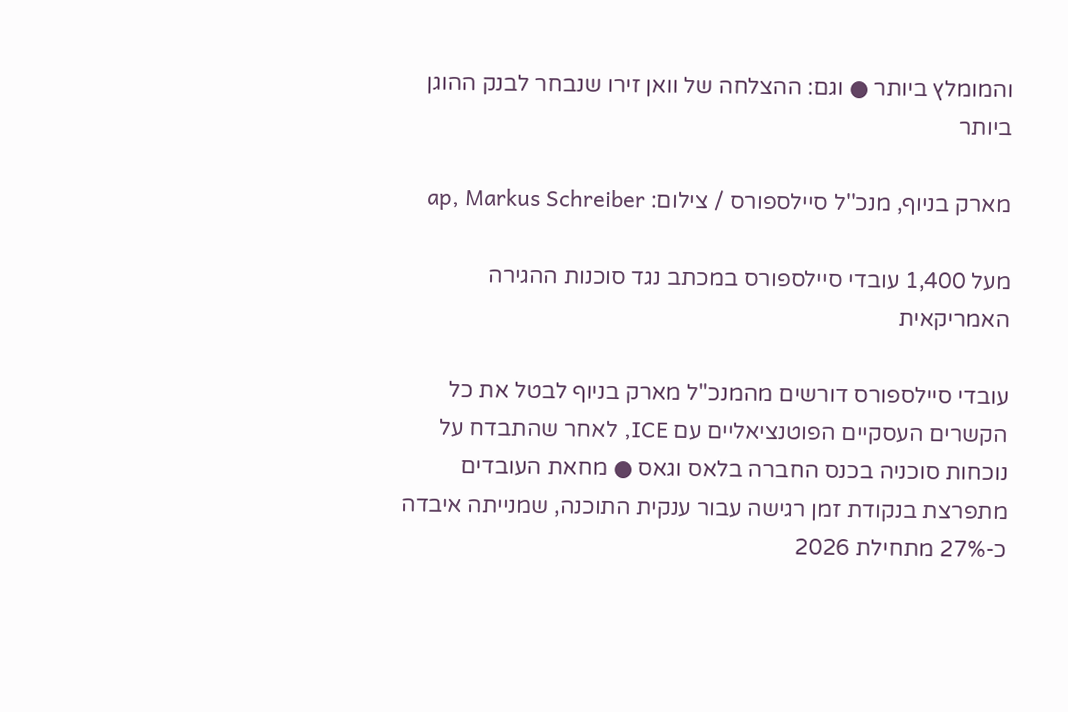והמומלץ ביותר ● וגם: ההצלחה של וואן זירו שנבחר לבנק ההוגן ביותר

מארק בניוף, מנכ''ל סיילספורס / צילום: ap, Markus Schreiber

מעל 1,400 עובדי סיילספורס במכתב נגד סוכנות ההגירה האמריקאית

עובדי סיילספורס דורשים מהמנכ"ל מארק בניוף לבטל את כל הקשרים העסקיים הפוטנציאליים עם ICE, לאחר שהתבדח על נוכחות סוכניה בכנס החברה בלאס וגאס ● מחאת העובדים מתפרצת בנקודת זמן רגישה עבור ענקית התוכנה, שמנייתה איבדה כ-27% מתחילת 2026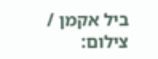ביל אקמן / צילום: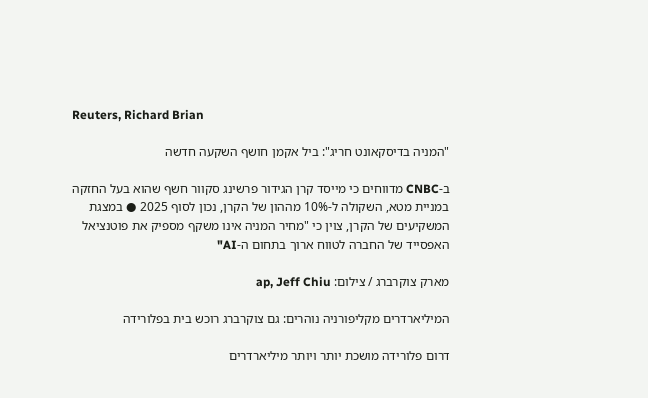Reuters, Richard Brian

"המניה בדיסקאונט חריג": ביל אקמן חושף השקעה חדשה

ב-CNBC מדווחים כי מייסד קרן הגידור פרשינג סקוור חשף שהוא בעל החזקה במניית מטא, השקולה ל-10% מההון של הקרן, נכון לסוף 2025 ● במצגת המשקיעים של הקרן, צוין כי "מחיר המניה אינו משקף מספיק את פוטנציאל האפסייד של החברה לטווח ארוך בתחום ה-AI"

מארק צוקרברג / צילום: ap, Jeff Chiu

המיליארדרים מקליפורניה נוהרים: גם צוקרברג רוכש בית בפלורידה

דרום פלורידה מושכת יותר ויותר מיליארדרים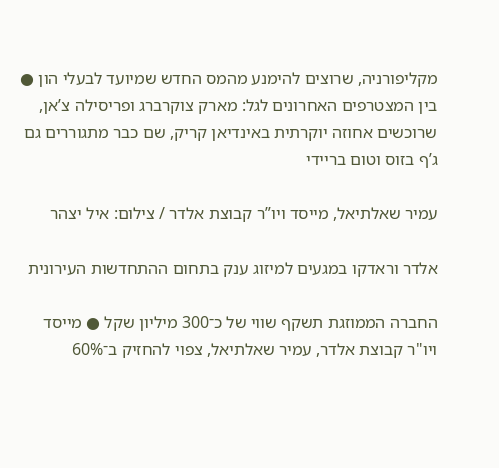מקליפורניה, שרוצים להימנע מהמס החדש שמיועד לבעלי הון ● בין המצטרפים האחרונים לגל: מארק צוקרברג ופריסילה צ’אן, שרוכשים אחוזה יוקרתית באינדיאן קריק, שם כבר מתגוררים גם ג’ף בזוס וטום בריידי

עמיר שאלתיאל, מייסד ויו”ר קבוצת אלדר / צילום: איל יצהר

אלדר וראדקו במגעים למיזוג ענק בתחום ההתחדשות העירונית

החברה הממוזגת תשקף שווי של כ־300 מיליון שקל ● מייסד ויו"ר קבוצת אלדר, עמיר שאלתיאל, צפוי להחזיק ב־60%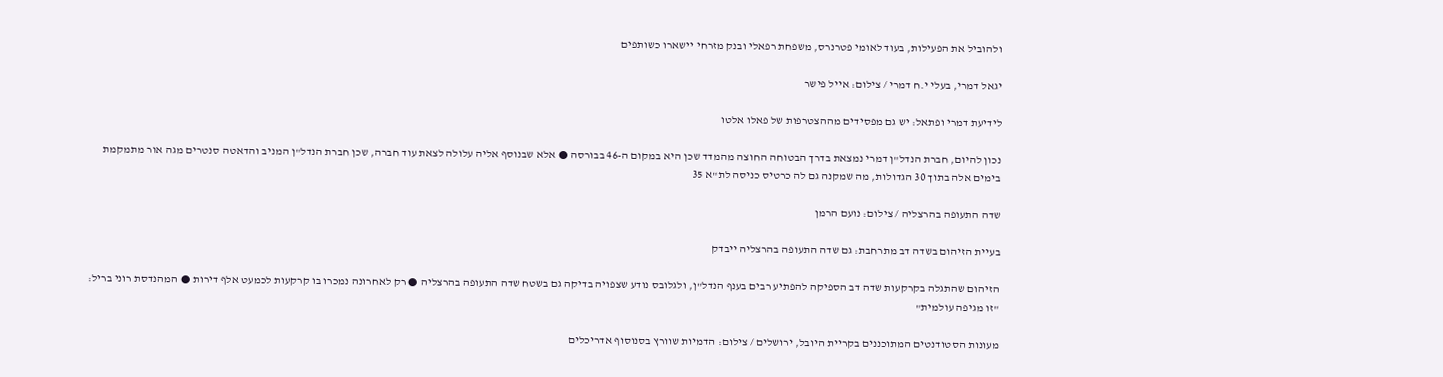ולהוביל את הפעילות, בעוד לאומי פטרנרס, משפחת רפאלי ובנק מזרחי יישארו כשותפים

יגאל דמרי, בעלי י.ח דמרי / צילום: אייל פישר

לידיעת דמרי ופתאל: יש גם מפסידים מההצטרפות של פאלו אלטו

נכון להיום, חברת הנדל"ן דמרי נמצאת בדרך הבטוחה החוצה מהמדד שכן היא במקום ה-46 בבורסה ● אלא שבנוסף אליה עלולה לצאת עוד חברה, שכן חברת הנדל"ן המניב והדאטה סנטרים מגה אור מתמקמת בימים אלה בתוך 30 הגדולות, מה שמקנה גם לה כרטיס כניסה לת"א 35

שדה התעופה בהרצליה / צילום: נועם הרמן

בעיית הזיהום בשדה דב מתרחבת: גם שדה התעופה בהרצליה ייבדק

הזיהום שהתגלה בקרקעות שדה דב הספיקה להפתיע רבים בענף הנדל"ן, ולגלובס נודע שצפויה בדיקה גם בשטח שדה התעופה בהרצליה ● רק לאחרונה נמכרו בו קרקעות לכמעט אלף דירות ● המהנדסת רוני בריל: "זו מגיפה עולמית"

מעונות הסטודנטים המתוכננים בקריית היובל, ירושלים / צילום: הדמיות שוורץ בסנוסוף אדריכלים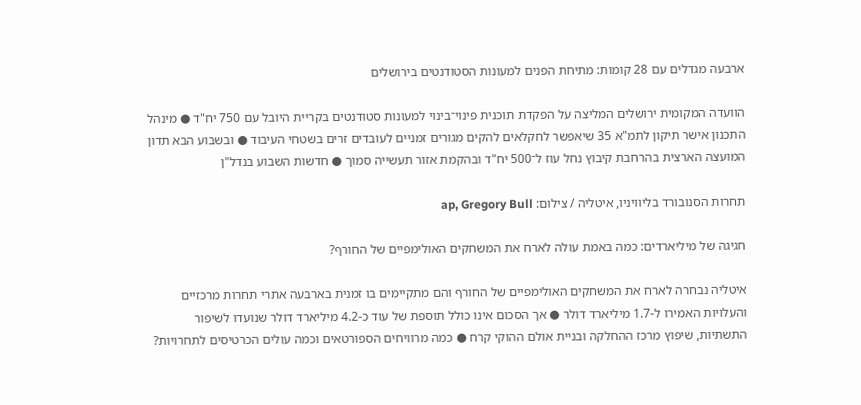ארבעה מגדלים עם 28 קומות: מתיחת הפנים למעונות הסטודנטים בירושלים

הוועדה המקומית ירושלים המליצה על הפקדת תוכנית פינוי־בינוי למעונות סטודנטים בקריית היובל עם 750 יח"ד ● מינהל התכנון אישר תיקון לתמ"א 35 שיאפשר לחקלאים להקים מגורים זמניים לעובדים זרים בשטחי העיבוד ● ובשבוע הבא תדון המועצה הארצית בהרחבת קיבוץ נחל עוז ל־500 יח"ד ובהקמת אזור תעשייה סמוך ● חדשות השבוע בנדל"ן

תחרות הסנובורד בליוויניו, איטליה / צילום: ap, Gregory Bull

חגיגה של מיליארדים: כמה באמת עולה לארח את המשחקים האולימפיים של החורף?

איטליה נבחרה לארח את המשחקים האולימפיים של החורף והם מתקיימים בו זמנית בארבעה אתרי תחרות מרכזיים והעלויות האמירו ל-1.7 מיליארד דולר ● אך הסכום אינו כולל תוספת של עוד כ-4.2 מיליארד דולר שנועדו לשיפור התשתיות, שיפוץ מרכז ההחלקה ובניית אולם ההוקי קרח ● כמה מרוויחים הספורטאים וכמה עולים הכרטיסים לתחרויות?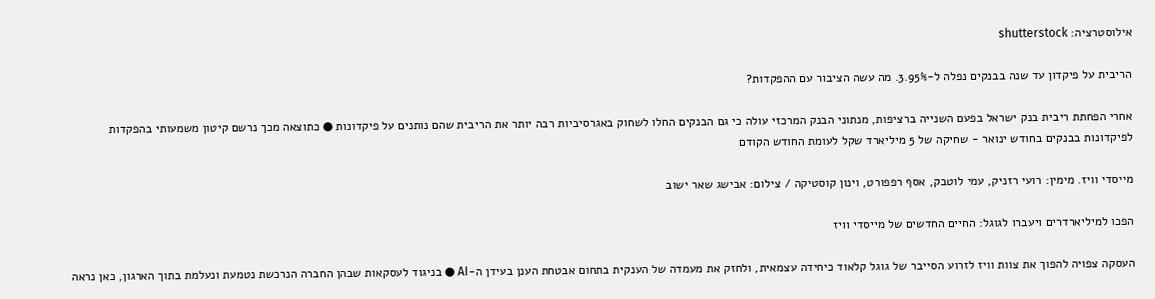אילוסטרציה: shutterstock

הריבית על פיקדון עד שנה בבנקים נפלה ל-3.95%. מה עשה הציבור עם ההפקדות?

אחרי הפחתת ריבית בנק ישראל בפעם השנייה ברציפות, מנתוני הבנק המרכזי עולה כי גם הבנקים החלו לשחוק באגרסיביות רבה יותר את הריבית שהם נותנים על פיקדונות ● כתוצאה מכך נרשם קיטון משמעותי בהפקדות לפיקדונות בבנקים בחודש ינואר - שחיקה של 5 מיליארד שקל לעומת החודש הקודם

מייסדי וויז. מימין: רועי רזניק, עמי לוטבק, אסף רפפורט, וינון קוסטיקה / צילום: אבישג שאר ישוב

הפכו למיליארדרים ויעברו לגוגל: החיים החדשים של מייסדי וויז

העסקה צפויה להפוך את צוות וויז לזרוע הסייבר של גוגל קלאוד כיחידה עצמאית, ולחזק את מעמדה של הענקית בתחום אבטחת הענן בעידן ה-AI ● בניגוד לעסקאות שבהן החברה הנרכשת נטמעת ונעלמת בתוך הארגון, כאן נראה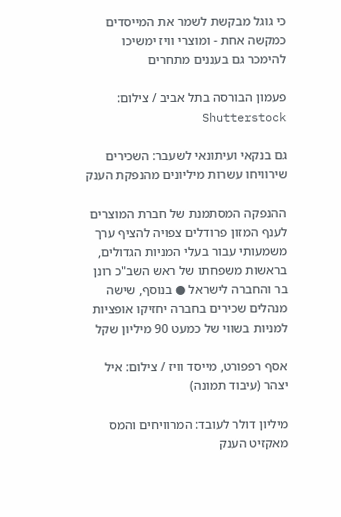כי גוגל מבקשת לשמר את המייסדים כמקשה אחת - ומוצרי וויז ימשיכו להימכר גם בעננים מתחרים

פעמון הבורסה בתל אביב / צילום: Shutterstock

גם בנקאי ועיתונאי לשעבר: השכירים שירוויחו עשרות מיליונים מהנפקת הענק

ההנפקה המסתמנת של חברת המוצרים לענף המזון פרודלים צפויה להציף ערך משמעותי עבור בעלי המניות הגדולים, בראשות משפחתו של ראש השב"כ רונן בר והחברה לישראל ● בנוסף, שישה מנהלים שכירים בחברה יחזיקו אופציות למניות בשווי של כמעט 90 מיליון שקל

אסף רפפורט, מייסד וויז / צילום: איל יצהר (עיבוד תמונה)

מיליון דולר לעובד: המרוויחים והמס מאקזיט הענק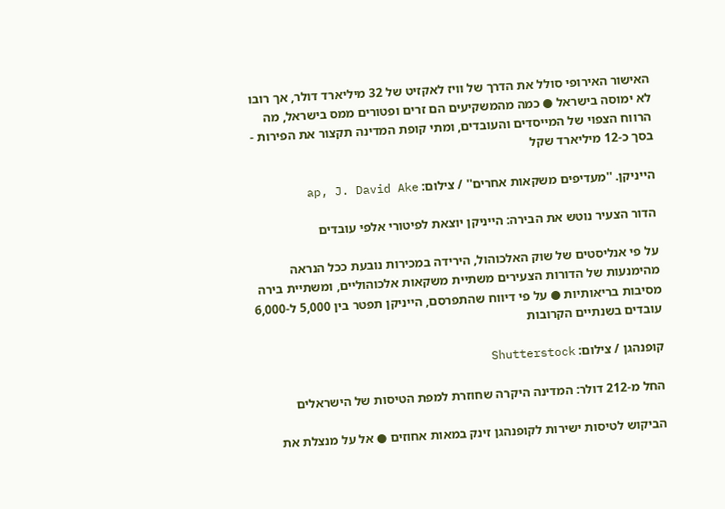האישור האירופי סולל את הדרך של וויז לאקזיט של 32 מיליארד דולר, אך רובו לא ימוסה בישראל ● כמה מהמשקיעים הם זרים ופטורים ממס בישראל, מה הרווח הצפוי של המייסדים והעובדים, ומתי קופת המדינה תקצור את הפירות - בסך כ-12 מיליארד שקל

הייניקן. ''מעדיפים משקאות אחרים'' / צילום: ap, J. David Ake

הדור הצעיר נוטש את הבירה: הייניקן יוצאת לפיטורי אלפי עובדים

על פי אנליסטים של שוק האלכוהול, הירידה במכירות נובעת ככל הנראה מהימנעות של הדורות הצעירים משתיית משקאות אלכוהוליים, ומשתיית בירה מסיבות בריאותיות ● על פי דיווח שהתפרסם, הייניקן תפטר בין 5,000 ל-6,000 עובדים בשנתיים הקרובות

קופנהגן / צילום: Shutterstock

החל מ-212 דולר: המדינה היקרה שחוזרת למפת הטיסות של הישראלים

הביקוש לטיסות ישירות לקופנהגן זינק במאות אחוזים ● אל על מנצלת את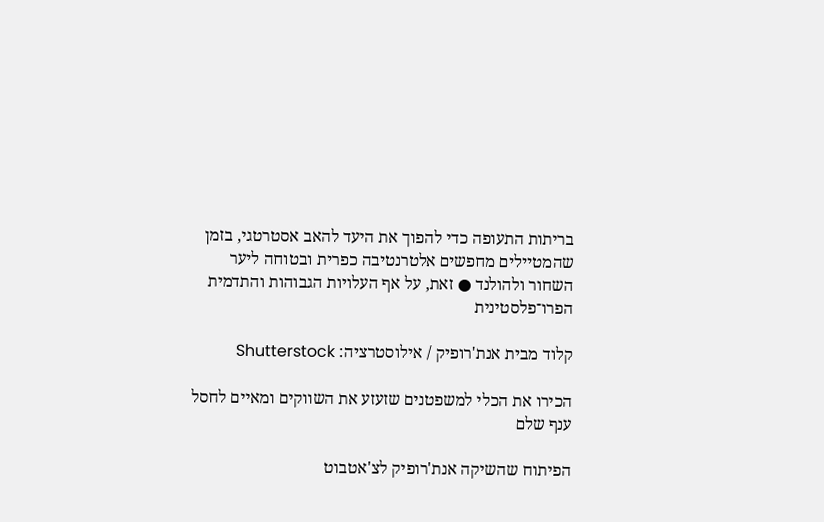בריתות התעופה כדי להפוך את היעד להאב אסטרטגי, בזמן שהמטיילים מחפשים אלטרנטיבה כפרית ובטוחה ליער השחור ולהולנד ● זאת, על אף העלויות הגבוהות והתדמית הפרו־פלסטינית

קלוד מבית אנת'רופיק / אילוסטרציה: Shutterstock

הכירו את הכלי למשפטנים שזעזע את השווקים ומאיים לחסל ענף שלם

הפיתוח שהשיקה אנת'רופיק לצ'אטבוט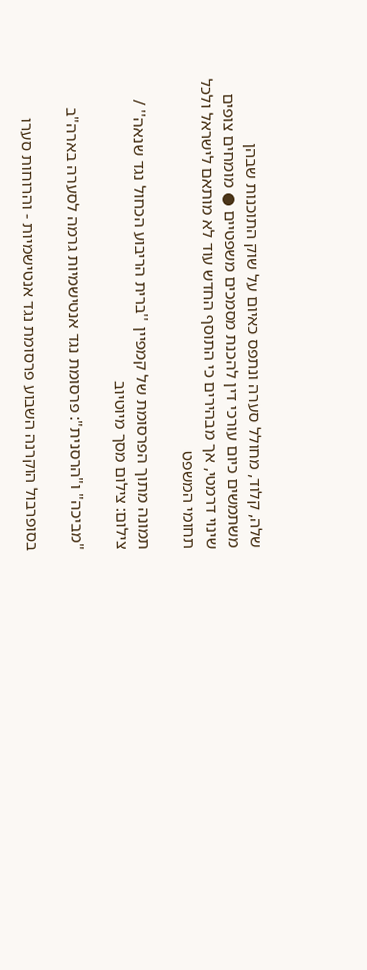שלה, קלוד, מחולל סערה ונתפס כאיום על שוק התוכנות שבהן משתמשים כיום עורכי דין להכנת מסמכים משפטיים ● מומחים צופים שינוי דרמטי, אך מבהירים כי התוסף החדש עוד לא מותאם לישראל ולכל תחומי המשפט

תמונה מתוך הפרסומת של קמפיין ''ברית הריבוע הכחול נגד שנאה'' / צילום: צילום מסך מיוטיוב

"מביכה" ו"הרסנית": פרסומת נגד אנטישמיות גרמה לסערה בארה"ב

בסופרבול הוקרנה השבוע פרסומת נגד אנטישמיות - והרוחות סערו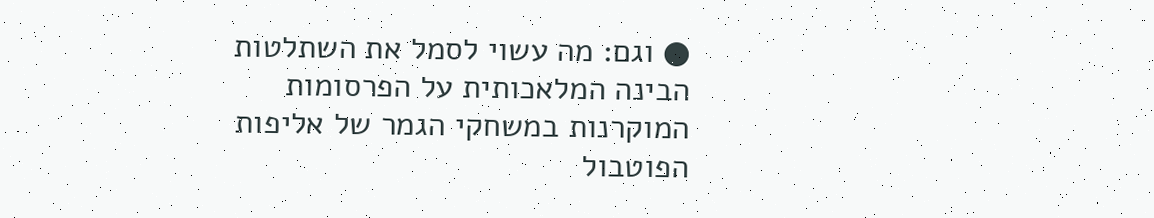● וגם: מה עשוי לסמל את השתלטות הבינה המלאכותית על הפרסומות המוקרנות במשחקי הגמר של אליפות הפוטבול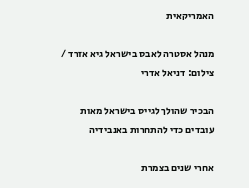האמריקאית

מנהל אסטרה לאבס בישראל גיא אזרד / צילום: דניאל אדרי

הבכיר שהולך לגייס בישראל מאות עובדים כדי להתחרות באנבידיה

אחרי שנים בצמרת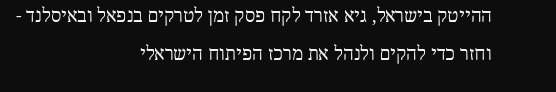ההייטק בישראל, גיא אזרד לקח פסק זמן לטרקים בנפאל ובאיסלנד - וחזר כדי להקים ולנהל את מרכז הפיתוח הישראלי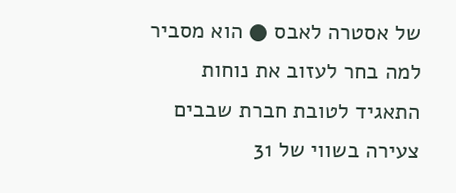של אסטרה לאבס ● הוא מסביר למה בחר לעזוב את נוחות התאגיד לטובת חברת שבבים צעירה בשווי של 31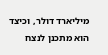מיליארד דולר, וכיצד הוא מתכנן לנצח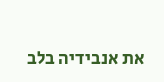את אנבידיה בלב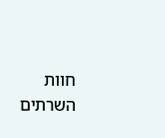חוות השרתים